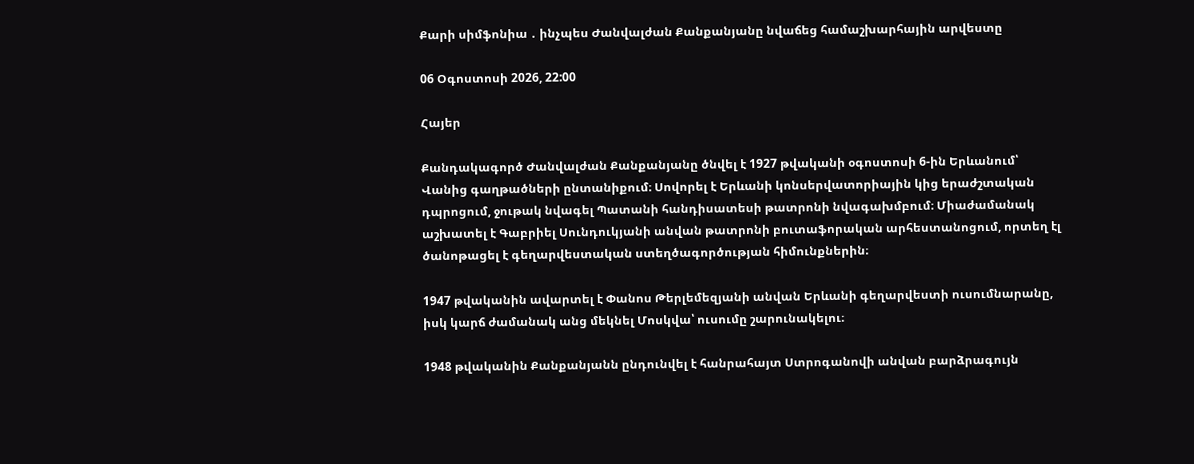Քարի սիմֆոնիա ․ ինչպես Ժանվալժան Քանքանյանը նվաճեց համաշխարհային արվեստը

06 Օգոստոսի 2026, 22:00

Հայեր

Քանդակագործ Ժանվալժան Քանքանյանը ծնվել է 1927 թվականի օգոստոսի 6-ին Երևանում՝ Վանից գաղթածների ընտանիքում։ Սովորել է Երևանի կոնսերվատորիային կից երաժշտական դպրոցում, ջութակ նվագել Պատանի հանդիսատեսի թատրոնի նվագախմբում։ Միաժամանակ աշխատել է Գաբրիել Սունդուկյանի անվան թատրոնի բուտաֆորական արհեստանոցում, որտեղ էլ ծանոթացել է գեղարվեստական ստեղծագործության հիմունքներին։

1947 թվականին ավարտել է Փանոս Թերլեմեզյանի անվան Երևանի գեղարվեստի ուսումնարանը, իսկ կարճ ժամանակ անց մեկնել Մոսկվա՝ ուսումը շարունակելու։

1948 թվականին Քանքանյանն ընդունվել է հանրահայտ Ստրոգանովի անվան բարձրագույն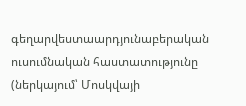գեղարվեստաարդյունաբերական ուսումնական հաստատությունը (ներկայում՝ Մոսկվայի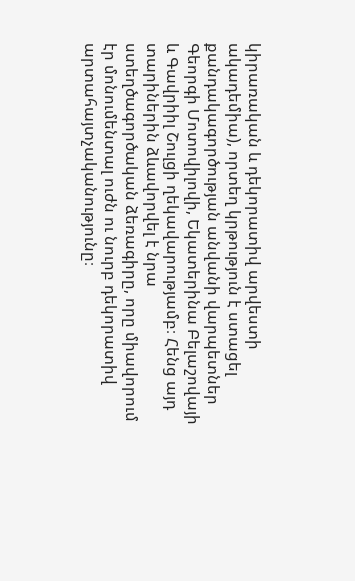կիրառական և դեկորատիվ արվեստի ակադեմիա), որտեղ կրթություն է ստացել քանդակագործության անվանի վարպետներ Գեորգի Մոտովիլովի, Եկատերինա Բելաշովայի և Գավրիիլ Շուլցի ղեկավարությամբ։ Հենց այդ տարիներին ձևավորվել է նրա ստեղծագործական ձեռագիրը, որը միավորում էր մոնումենտալ ուժն ու նուրբ դեկորատիվ արտահայտչականությունը։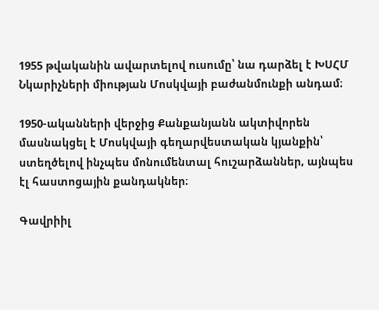1955 թվականին ավարտելով ուսումը՝ նա դարձել է ԽՍՀՄ Նկարիչների միության Մոսկվայի բաժանմունքի անդամ։

1950-ականների վերջից Քանքանյանն ակտիվորեն մասնակցել է Մոսկվայի գեղարվեստական կյանքին՝ ստեղծելով ինչպես մոնումենտալ հուշարձաններ, այնպես էլ հաստոցային քանդակներ։

Գավրիիլ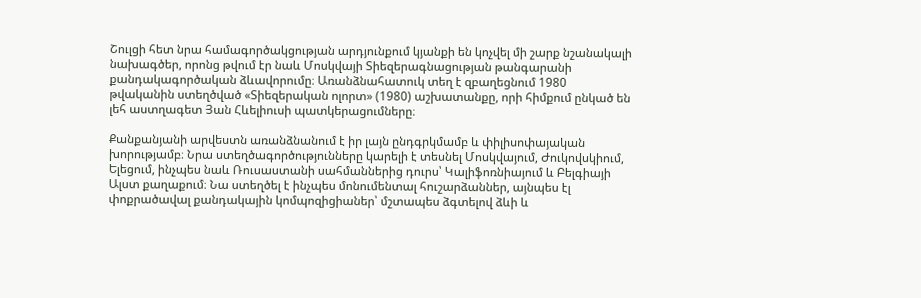Շուլցի հետ նրա համագործակցության արդյունքում կյանքի են կոչվել մի շարք նշանակալի նախագծեր, որոնց թվում էր նաև Մոսկվայի Տիեզերագնացության թանգարանի քանդակագործական ձևավորումը։ Առանձնահատուկ տեղ է զբաղեցնում 1980 թվականին ստեղծված «Տիեզերական ոլորտ» (1980) աշխատանքը, որի հիմքում ընկած են լեհ աստղագետ Յան Հևելիուսի պատկերացումները։

Քանքանյանի արվեստն առանձնանում է իր լայն ընդգրկմամբ և փիլիսոփայական խորությամբ։ Նրա ստեղծագործությունները կարելի է տեսնել Մոսկվայում, Ժուկովսկիում, Ելեցում, ինչպես նաև Ռուսաստանի սահմաններից դուրս՝ Կալիֆոռնիայում և Բելգիայի Ալստ քաղաքում։ Նա ստեղծել է ինչպես մոնումենտալ հուշարձաններ, այնպես էլ փոքրածավալ քանդակային կոմպոզիցիաներ՝ մշտապես ձգտելով ձևի և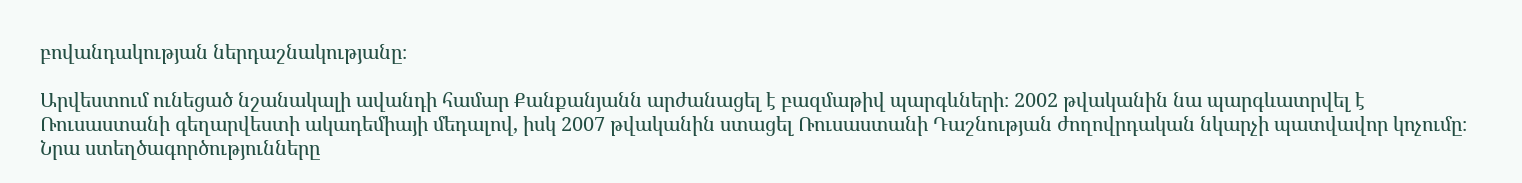բովանդակության ներդաշնակությանը։

Արվեստում ունեցած նշանակալի ավանդի համար Քանքանյանն արժանացել է բազմաթիվ պարգևների։ 2002 թվականին նա պարգևատրվել է Ռուսաստանի գեղարվեստի ակադեմիայի մեդալով, իսկ 2007 թվականին ստացել Ռուսաստանի Դաշնության ժողովրդական նկարչի պատվավոր կոչումը։ Նրա ստեղծագործությունները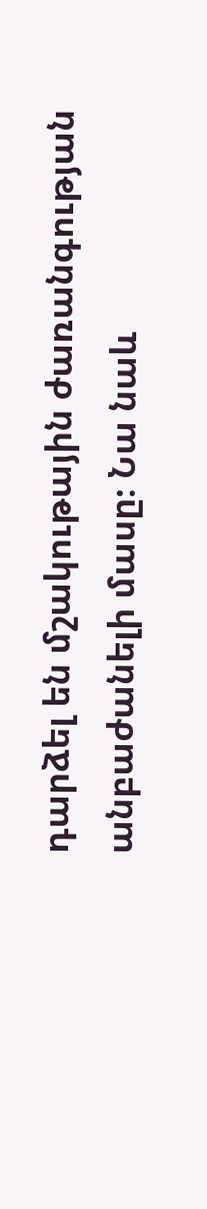դարձել են մշակութային ժառանգության անբաժանելի մասը։ Նա նաև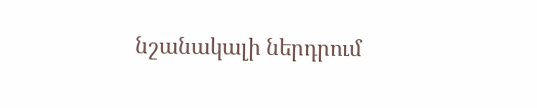նշանակալի ներդրում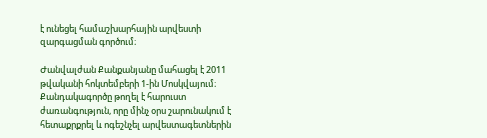է ունեցել համաշխարհային արվեստի զարգացման գործում։

Ժանվալժան Քանքանյանը մահացել է 2011 թվականի հոկտեմբերի 1-ին Մոսկվայում։ Քանդակագործը թողել է հարուստ ժառանգություն, որը մինչ օրս շարունակում է հետաքրքրել և ոգեշնչել արվեստագետներին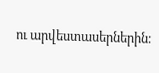ու արվեստասերներին։